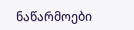ნაწარმოები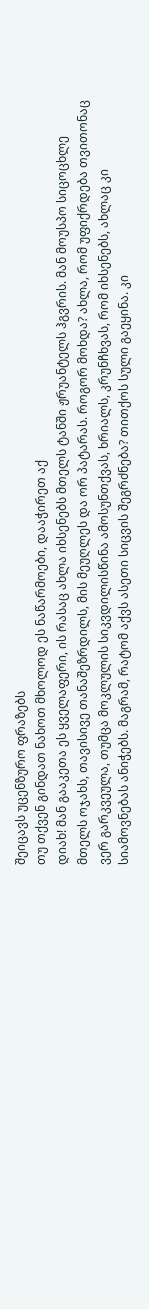შეიცავს უცენზურო ფრაზებს
თუ თქვენ გინდათ ნახოთ მხოლოდ ეს ნაწარმოები, დააჭირეთ აქ
დიახ! მან გააკეთა ეს ყველაფერი, ის რასაც ახლა იხსენებს მთელს ტანში ჟრუანტელს ჰგვრის. მან მოუსპო სიცოცხლე მთელს ოჯახს, თავისივე თანაშეზრდილს, მის მეუღლეს და ორ პატარას. როგორ მოხდა? ახლა, რომ უფიქრდება თვითონაც ვერ გარკვეულა, თუმცა მოკლულის სიკვდილისწინა ამოსუნთქვას, ხრიალს, კრუნჩხვას, რომ იხსენებს, ახლაც კი სიამოვნებას ანიჭებს. მაგრამ, რატომ აქვს ასეთი სიცვის შეგრძნება? თითქოს სული გაეყინა. კი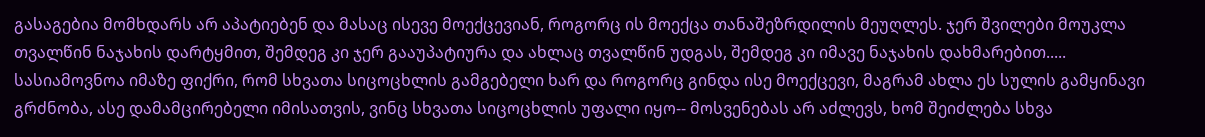გასაგებია მომხდარს არ აპატიებენ და მასაც ისევე მოექცევიან, როგორც ის მოექცა თანაშეზრდილის მეუღლეს. ჯერ შვილები მოუკლა თვალწინ ნაჯახის დარტყმით, შემდეგ კი ჯერ გააუპატიურა და ახლაც თვალწინ უდგას, შემდეგ კი იმავე ნაჯახის დახმარებით..... სასიამოვნოა იმაზე ფიქრი, რომ სხვათა სიცოცხლის გამგებელი ხარ და როგორც გინდა ისე მოექცევი, მაგრამ ახლა ეს სულის გამყინავი გრძნობა, ასე დამამცირებელი იმისათვის, ვინც სხვათა სიცოცხლის უფალი იყო-- მოსვენებას არ აძლევს, ხომ შეიძლება სხვა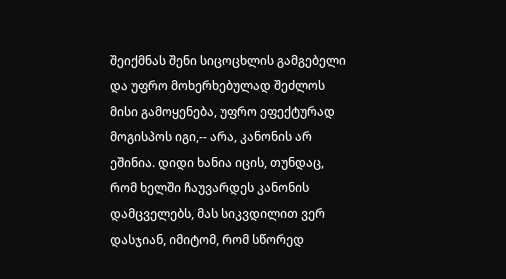შეიქმნას შენი სიცოცხლის გამგებელი და უფრო მოხერხებულად შეძლოს მისი გამოყენება, უფრო ეფექტურად მოგისპოს იგი,-- არა, კანონის არ ეშინია. დიდი ხანია იცის, თუნდაც, რომ ხელში ჩაუვარდეს კანონის დამცველებს, მას სიკვდილით ვერ დასჯიან, იმიტომ, რომ სწორედ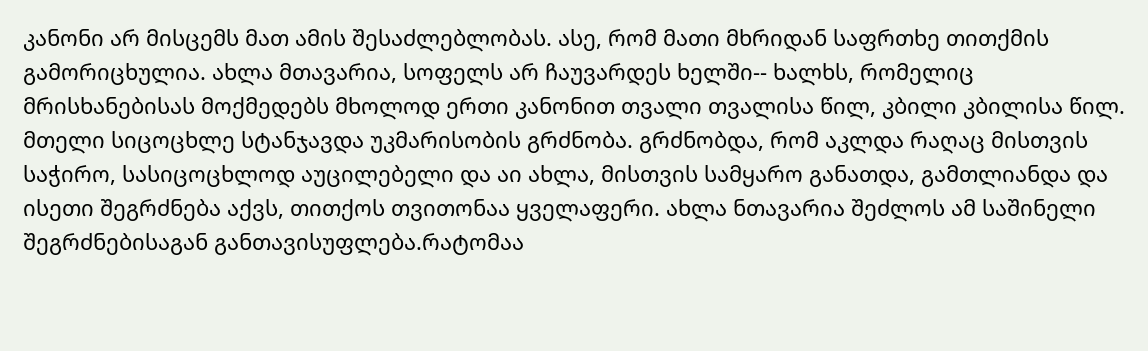კანონი არ მისცემს მათ ამის შესაძლებლობას. ასე, რომ მათი მხრიდან საფრთხე თითქმის გამორიცხულია. ახლა მთავარია, სოფელს არ ჩაუვარდეს ხელში-- ხალხს, რომელიც მრისხანებისას მოქმედებს მხოლოდ ერთი კანონით თვალი თვალისა წილ, კბილი კბილისა წილ. მთელი სიცოცხლე სტანჯავდა უკმარისობის გრძნობა. გრძნობდა, რომ აკლდა რაღაც მისთვის საჭირო, სასიცოცხლოდ აუცილებელი და აი ახლა, მისთვის სამყარო განათდა, გამთლიანდა და ისეთი შეგრძნება აქვს, თითქოს თვითონაა ყველაფერი. ახლა ნთავარია შეძლოს ამ საშინელი შეგრძნებისაგან განთავისუფლება.რატომაა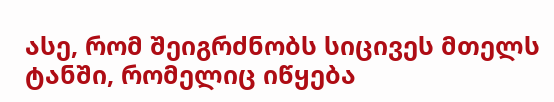ასე, რომ შეიგრძნობს სიცივეს მთელს ტანში, რომელიც იწყება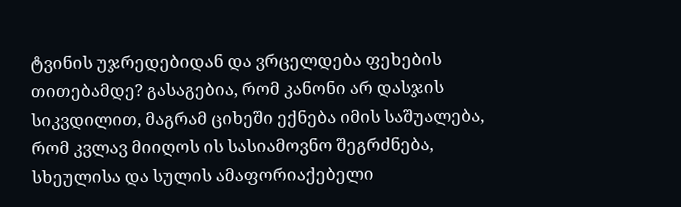ტვინის უჯრედებიდან და ვრცელდება ფეხების თითებამდე? გასაგებია, რომ კანონი არ დასჯის სიკვდილით, მაგრამ ციხეში ექნება იმის საშუალება, რომ კვლავ მიიღოს ის სასიამოვნო შეგრძნება, სხეულისა და სულის ამაფორიაქებელი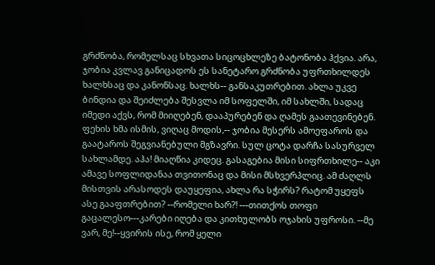გრძნობა, რომელსაც სხვათა სიცოცხლეზე ბატონობა ჰქვია. არა, ჯობია კვლავ განიცადოს ეს სანეტარო გრძნობა უფრთხილდეს ხალხსაც და კანონსაც. ხალხს-- განსაკუთრებით. ახლა უკვე ბინდია და შეიძლება შესვლა იმ სოფელში, იმ სახლში, სადაც იმედი აქვს, რომ მიიღებენ, დააპურებენ და ღამეს გაათევინებენ. ფეხის ხმა ისმის, ვიღაც მოდის,-- ჯობია მესერს ამოეფაროს და გაატაროს შეგვიანებული მგზავრი. სულ ცოტა დარჩა სასურველ სახლამდე. აჰა! მიაღწია კიდეც. გასაგებია მისი სიფრთხილე-- აკი ამავე სოფლიდანაა თვითონაც და მისი მსხვერპლიც. ამ ძაღლს მისთვის არასოდეს დაუყეფია, ახლა რა სჭირს? რატომ უყეფს ასე გააფთრებით? --რომელი ხარ?! ---თითქოს თოფი გაცალესო---კარები იღება და კითხულობს ოჯახის უფროსი. --მე ვარ, მე!--ყვირის ისე, რომ ყელი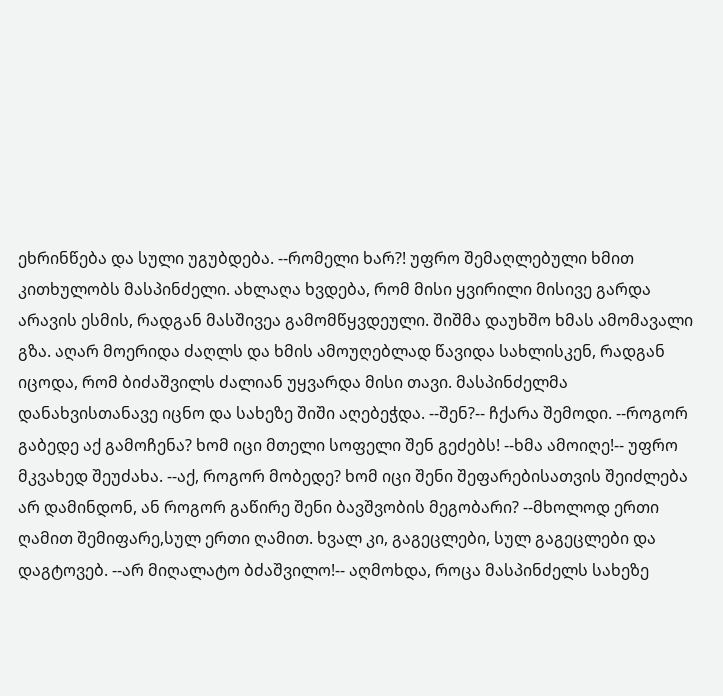ეხრინწება და სული უგუბდება. --რომელი ხარ?! უფრო შემაღლებული ხმით კითხულობს მასპინძელი. ახლაღა ხვდება, რომ მისი ყვირილი მისივე გარდა არავის ესმის, რადგან მასშივეა გამომწყვდეული. შიშმა დაუხშო ხმას ამომავალი გზა. აღარ მოერიდა ძაღლს და ხმის ამოუღებლად წავიდა სახლისკენ, რადგან იცოდა, რომ ბიძაშვილს ძალიან უყვარდა მისი თავი. მასპინძელმა დანახვისთანავე იცნო და სახეზე შიში აღებეჭდა. --შენ?-- ჩქარა შემოდი. --როგორ გაბედე აქ გამოჩენა? ხომ იცი მთელი სოფელი შენ გეძებს! --ხმა ამოიღე!-- უფრო მკვახედ შეუძახა. --აქ, როგორ მობედე? ხომ იცი შენი შეფარებისათვის შეიძლება არ დამინდონ, ან როგორ გაწირე შენი ბავშვობის მეგობარი? --მხოლოდ ერთი ღამით შემიფარე,სულ ერთი ღამით. ხვალ კი, გაგეცლები, სულ გაგეცლები და დაგტოვებ. --არ მიღალატო ბძაშვილო!-- აღმოხდა, როცა მასპინძელს სახეზე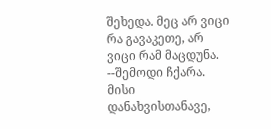შეხედა. მეც არ ვიცი რა გავაკეთე, არ ვიცი რამ მაცდუნა. --შემოდი ჩქარა. მისი დანახვისთანავე,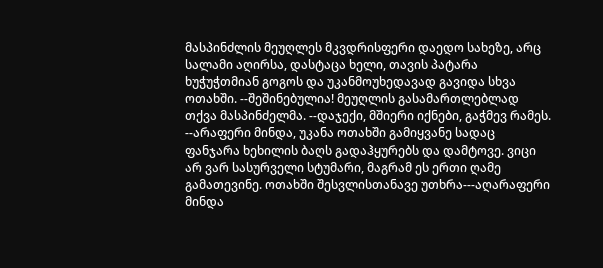მასპინძლის მეუღლეს მკვდრისფერი დაედო სახეზე, არც სალამი აღირსა, დასტაცა ხელი, თავის პატარა ხუჭუჭთმიან გოგოს და უკანმოუხედავად გავიდა სხვა ოთახში. --შეშინებულია! მეუღლის გასამართლებლად თქვა მასპინძელმა. --დაჯექი, მშიერი იქნები, გაჭმევ რამეს. --არაფერი მინდა, უკანა ოთახში გამიყვანე სადაც ფანჯარა ხეხილის ბაღს გადაჰყურებს და დამტოვე. ვიცი არ ვარ სასურველი სტუმარი, მაგრამ ეს ერთი ღამე გამათევინე. ოთახში შესვლისთანავე უთხრა---აღარაფერი მინდა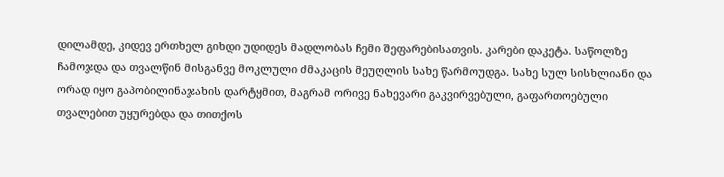დილამდე, კიდევ ერთხელ გიხდი უდიდეს მადლობას ჩემი შეფარებისათვის. კარები დაკეტა. საწოლზე ჩამოჯდა და თვალწინ მისგანვე მოკლული ძმაკაცის მეუღლის სახე წარმოუდგა. სახე სულ სისხლიანი და ორად იყო გაპობილინაჯახის დარტყმით, მაგრამ ორივე ნახევარი გაკვირვებული, გაფართოებული თვალებით უყურებდა და თითქოს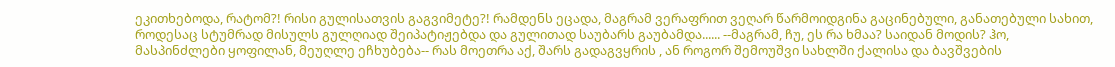ეკითხებოდა, რატომ?! რისი გულისათვის გაგვიმეტე?! რამდენს ეცადა, მაგრამ ვერაფრით ვეღარ წარმოიდგინა გაცინებული, განათებული სახით, როდესაც სტუმრად მისულს გულღიად შეიპატიჟებდა და გულითად საუბარს გაუბამდა...... --მაგრამ, ჩუ, ეს რა ხმაა? საიდან მოდის? ჰო, მასპინძლები ყოფილან, მეუღლე ეჩხუბება-- რას მოეთრა აქ, შარს გადაგვყრის , ან როგორ შემოუშვი სახლში ქალისა და ბავშვების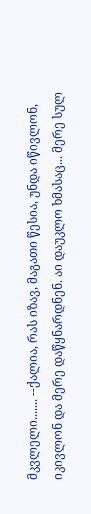მკვლელი....... --ქალია, რას იზავ, მაგათი წესია, უნდა იწივლონ, იკივლონ და მერე დაწყნარდნენ. აი დაუკლო ხმასაც... მერე სულ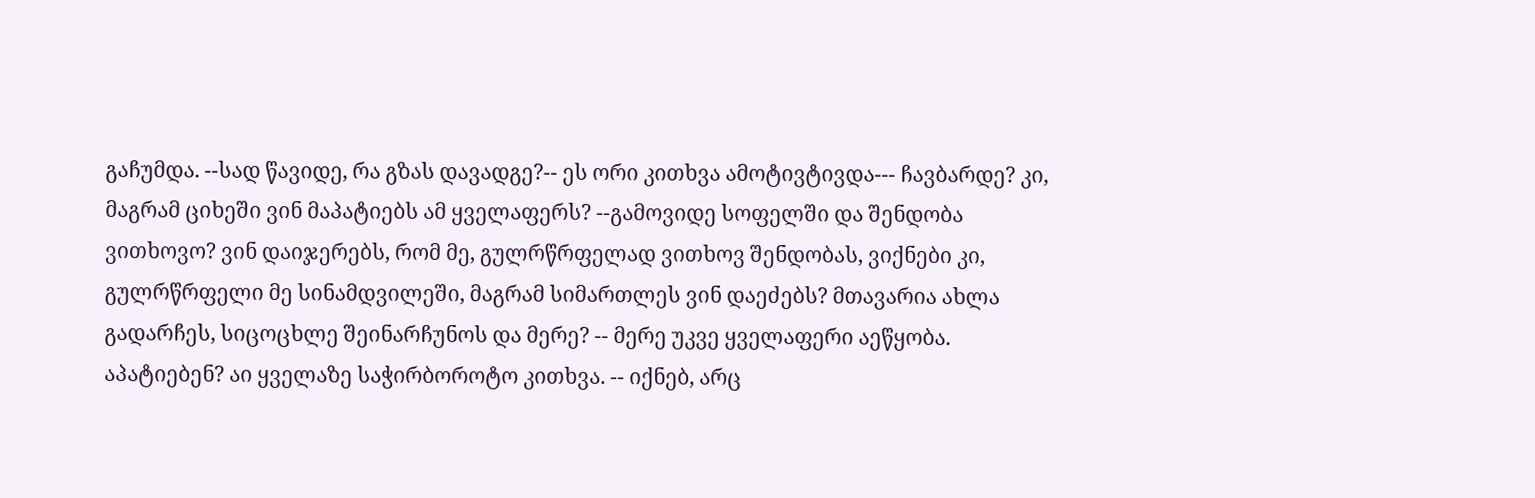გაჩუმდა. --სად წავიდე, რა გზას დავადგე?-- ეს ორი კითხვა ამოტივტივდა--- ჩავბარდე? კი, მაგრამ ციხეში ვინ მაპატიებს ამ ყველაფერს? --გამოვიდე სოფელში და შენდობა ვითხოვო? ვინ დაიჯერებს, რომ მე, გულრწრფელად ვითხოვ შენდობას, ვიქნები კი, გულრწრფელი მე სინამდვილეში, მაგრამ სიმართლეს ვინ დაეძებს? მთავარია ახლა გადარჩეს, სიცოცხლე შეინარჩუნოს და მერე? -- მერე უკვე ყველაფერი აეწყობა. აპატიებენ? აი ყველაზე საჭირბოროტო კითხვა. -- იქნებ, არც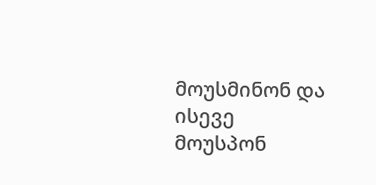მოუსმინონ და ისევე მოუსპონ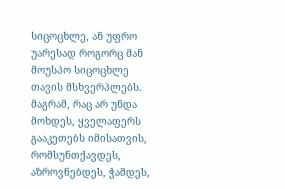სიცოცხლე, ან უფრო უარესად როგორც მან მოუსპო სიცოცხლე თავის მსხვერპლებს. მაგრამ, რაც არ უნდა მოხდეს, ყველაფერს გააკეთებს იმისათვის, რომსუნთქავდეს, აზროვნებდეს, ჭამდეს,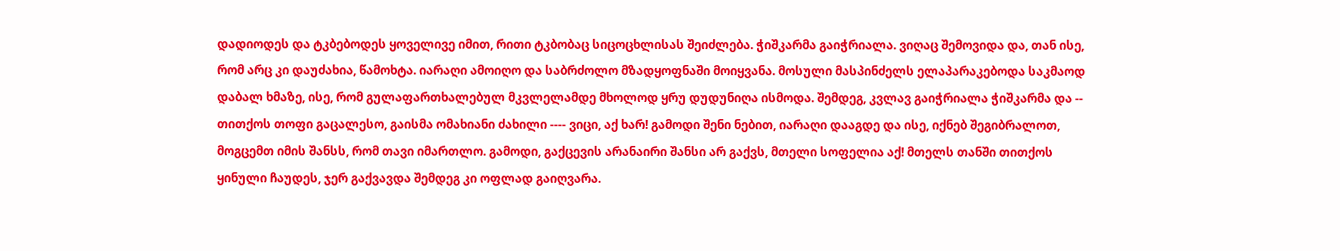დადიოდეს და ტკბებოდეს ყოველივე იმით, რითი ტკბობაც სიცოცხლისას შეიძლება. ჭიშკარმა გაიჭრიალა. ვიღაც შემოვიდა და, თან ისე, რომ არც კი დაუძახია, წამოხტა. იარაღი ამოიღო და საბრძოლო მზადყოფნაში მოიყვანა. მოსული მასპინძელს ელაპარაკებოდა საკმაოდ დაბალ ხმაზე, ისე, რომ გულაფართხალებულ მკვლელამდე მხოლოდ ყრუ დუდუნიღა ისმოდა. შემდეგ, კვლავ გაიჭრიალა ჭიშკარმა და -- თითქოს თოფი გაცალესო, გაისმა ომახიანი ძახილი ---- ვიცი, აქ ხარ! გამოდი შენი ნებით, იარაღი დააგდე და ისე, იქნებ შეგიბრალოთ, მოგცემთ იმის შანსს, რომ თავი იმართლო. გამოდი, გაქცევის არანაირი შანსი არ გაქვს, მთელი სოფელია აქ! მთელს თანში თითქოს ყინული ჩაუდეს, ჯერ გაქვავდა შემდეგ კი ოფლად გაიღვარა.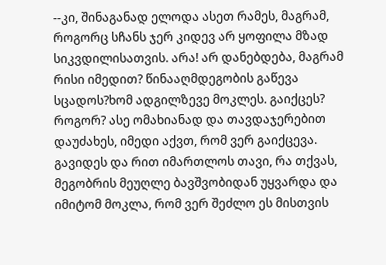--კი, შინაგანად ელოდა ასეთ რამეს, მაგრამ, როგორც სჩანს ჯერ კიდევ არ ყოფილა მზად სიკვდილისათვის. არა! არ დანებდება, მაგრამ რისი იმედით? წინააღმდეგობის გაწევა სცადოს?ხომ ადგილზევე მოკლეს. გაიქცეს? როგორ? ასე ომახიანად და თავდაჯერებით დაუძახეს, იმედი აქვთ, რომ ვერ გაიქცევა. გავიდეს და რით იმართლოს თავი, რა თქვას, მეგობრის მეუღლე ბავშვობიდან უყვარდა და იმიტომ მოკლა, რომ ვერ შეძლო ეს მისთვის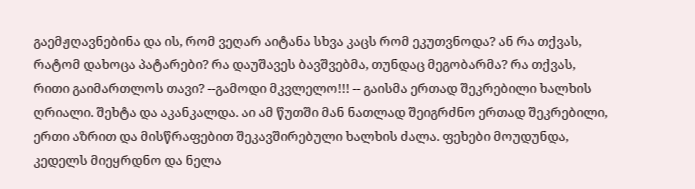გაემჟღავნებინა და ის, რომ ვეღარ აიტანა სხვა კაცს რომ ეკუთვნოდა? ან რა თქვას, რატომ დახოცა პატარები? რა დაუშავეს ბავშვებმა, თუნდაც მეგობარმა? რა თქვას, რითი გაიმართლოს თავი? --გამოდი მკვლელო!!! -- გაისმა ერთად შეკრებილი ხალხის ღრიალი. შეხტა და აკანკალდა. აი ამ წუთში მან ნათლად შეიგრძნო ერთად შეკრებილი, ერთი აზრით და მისწრაფებით შეკავშირებული ხალხის ძალა. ფეხები მოუდუნდა, კედელს მიეყრდნო და ნელა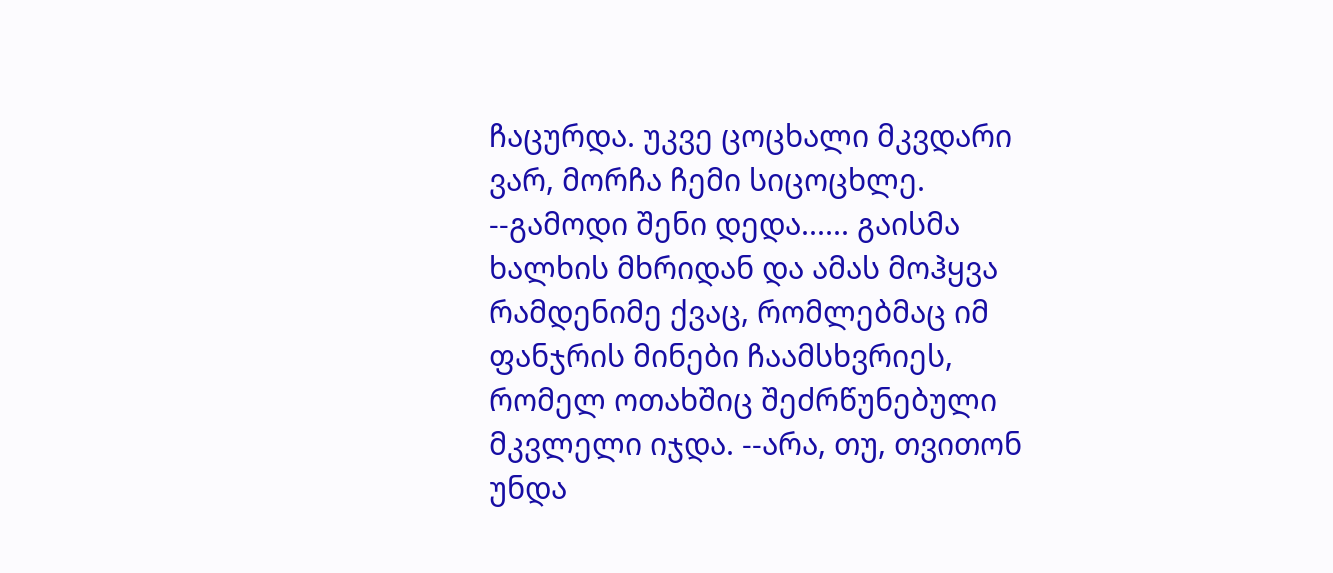ჩაცურდა. უკვე ცოცხალი მკვდარი ვარ, მორჩა ჩემი სიცოცხლე. --გამოდი შენი დედა...... გაისმა ხალხის მხრიდან და ამას მოჰყვა რამდენიმე ქვაც, რომლებმაც იმ ფანჯრის მინები ჩაამსხვრიეს, რომელ ოთახშიც შეძრწუნებული მკვლელი იჯდა. --არა, თუ, თვითონ უნდა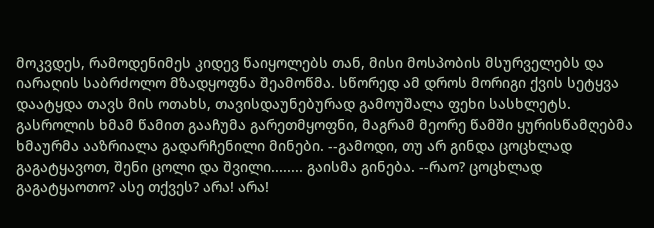მოკვდეს, რამოდენიმეს კიდევ წაიყოლებს თან, მისი მოსპობის მსურველებს და იარაღის საბრძოლო მზადყოფნა შეამოწმა. სწორედ ამ დროს მორიგი ქვის სეტყვა დაატყდა თავს მის ოთახს, თავისდაუნებურად გამოუშალა ფეხი სასხლეტს. გასროლის ხმამ წამით გააჩუმა გარეთმყოფნი, მაგრამ მეორე წამში ყურისწამღებმა ხმაურმა ააზრიალა გადარჩენილი მინები. --გამოდი, თუ არ გინდა ცოცხლად გაგატყავოთ, შენი ცოლი და შვილი........ გაისმა გინება. --რაო? ცოცხლად გაგატყაოთო? ასე თქვეს? არა! არა!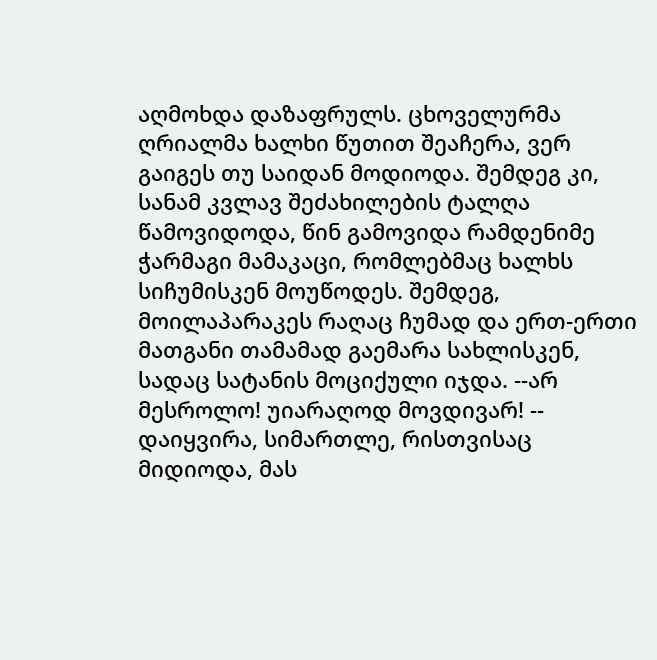აღმოხდა დაზაფრულს. ცხოველურმა ღრიალმა ხალხი წუთით შეაჩერა, ვერ გაიგეს თუ საიდან მოდიოდა. შემდეგ კი, სანამ კვლავ შეძახილების ტალღა წამოვიდოდა, წინ გამოვიდა რამდენიმე ჭარმაგი მამაკაცი, რომლებმაც ხალხს სიჩუმისკენ მოუწოდეს. შემდეგ, მოილაპარაკეს რაღაც ჩუმად და ერთ-ერთი მათგანი თამამად გაემარა სახლისკენ, სადაც სატანის მოციქული იჯდა. --არ მესროლო! უიარაღოდ მოვდივარ! -- დაიყვირა, სიმართლე, რისთვისაც მიდიოდა, მას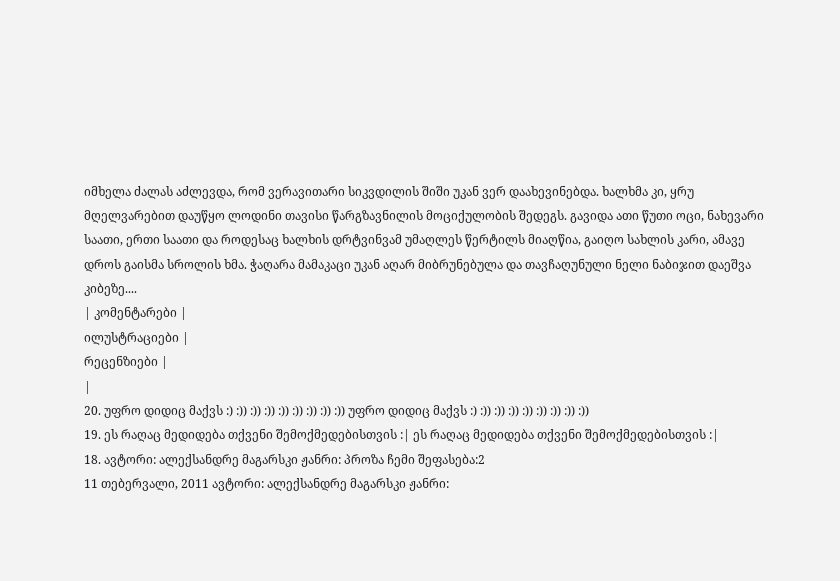იმხელა ძალას აძლევდა, რომ ვერავითარი სიკვდილის შიში უკან ვერ დაახევინებდა. ხალხმა კი, ყრუ მღელვარებით დაუწყო ლოდინი თავისი წარგზავნილის მოციქულობის შედეგს. გავიდა ათი წუთი ოცი, ნახევარი საათი, ერთი საათი და როდესაც ხალხის დრტვინვამ უმაღლეს წერტილს მიაღწია, გაიღო სახლის კარი, ამავე დროს გაისმა სროლის ხმა. ჭაღარა მამაკაცი უკან აღარ მიბრუნებულა და თავჩაღუნული ნელი ნაბიჯით დაეშვა კიბეზე....
| კომენტარები |
ილუსტრაციები |
რეცენზიები |
|
20. უფრო დიდიც მაქვს :) :)) :)) :)) :)) :)) :)) :)) :)) უფრო დიდიც მაქვს :) :)) :)) :)) :)) :)) :)) :)) :))
19. ეს რაღაც მედიდება თქვენი შემოქმედებისთვის :| ეს რაღაც მედიდება თქვენი შემოქმედებისთვის :|
18. ავტორი: ალექსანდრე მაგარსკი ჟანრი: პროზა ჩემი შეფასება:2
11 თებერვალი, 2011 ავტორი: ალექსანდრე მაგარსკი ჟანრი: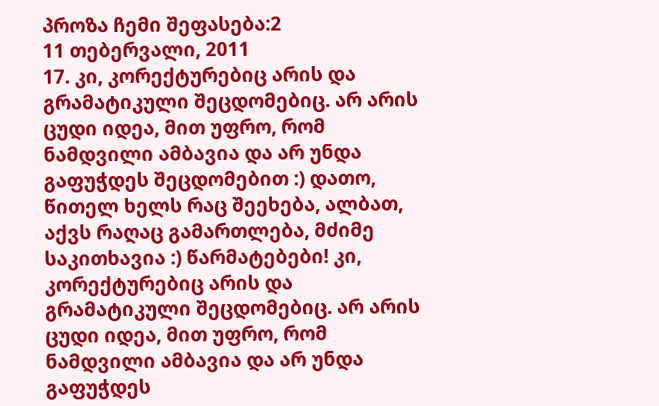პროზა ჩემი შეფასება:2
11 თებერვალი, 2011
17. კი, კორექტურებიც არის და გრამატიკული შეცდომებიც. არ არის ცუდი იდეა, მით უფრო, რომ ნამდვილი ამბავია და არ უნდა გაფუჭდეს შეცდომებით :) დათო, წითელ ხელს რაც შეეხება, ალბათ, აქვს რაღაც გამართლება, მძიმე საკითხავია :) წარმატებები! კი, კორექტურებიც არის და გრამატიკული შეცდომებიც. არ არის ცუდი იდეა, მით უფრო, რომ ნამდვილი ამბავია და არ უნდა გაფუჭდეს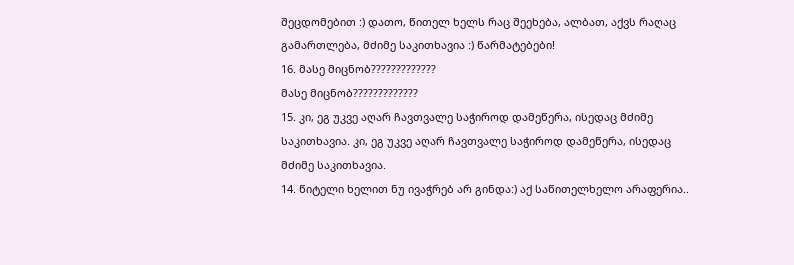შეცდომებით :) დათო, წითელ ხელს რაც შეეხება, ალბათ, აქვს რაღაც გამართლება, მძიმე საკითხავია :) წარმატებები!
16. მასე მიცნობ?????????????
მასე მიცნობ?????????????
15. კი, ეგ უკვე აღარ ჩავთვალე საჭიროდ დამეწერა, ისედაც მძიმე საკითხავია. კი, ეგ უკვე აღარ ჩავთვალე საჭიროდ დამეწერა, ისედაც მძიმე საკითხავია.
14. წიტელი ხელით ნუ ივაჭრებ არ გინდა:) აქ საწითელხელო არაფერია..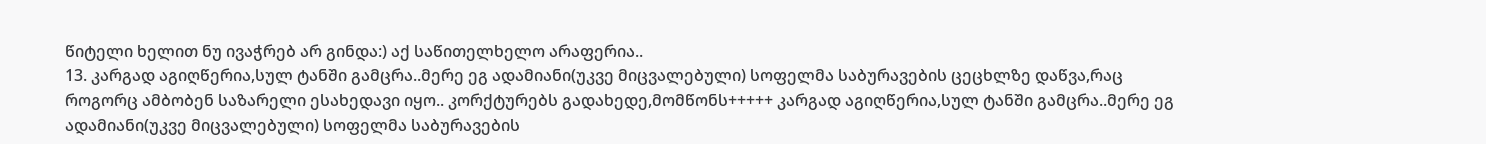წიტელი ხელით ნუ ივაჭრებ არ გინდა:) აქ საწითელხელო არაფერია..
13. კარგად აგიღწერია,სულ ტანში გამცრა..მერე ეგ ადამიანი(უკვე მიცვალებული) სოფელმა საბურავების ცეცხლზე დაწვა,რაც როგორც ამბობენ საზარელი ესახედავი იყო.. კორქტურებს გადახედე,მომწონს+++++ კარგად აგიღწერია,სულ ტანში გამცრა..მერე ეგ ადამიანი(უკვე მიცვალებული) სოფელმა საბურავების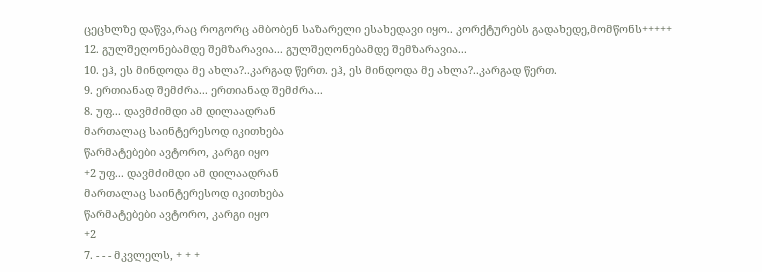ცეცხლზე დაწვა,რაც როგორც ამბობენ საზარელი ესახედავი იყო.. კორქტურებს გადახედე,მომწონს+++++
12. გულშეღონებამდე შემზარავია... გულშეღონებამდე შემზარავია...
10. ეჰ, ეს მინდოდა მე ახლა?..კარგად წერთ. ეჰ, ეს მინდოდა მე ახლა?..კარგად წერთ.
9. ერთიანად შემძრა... ერთიანად შემძრა...
8. უფ... დავმძიმდი ამ დილაადრან
მართალაც საინტერესოდ იკითხება
წარმატებები ავტორო, კარგი იყო
+2 უფ... დავმძიმდი ამ დილაადრან
მართალაც საინტერესოდ იკითხება
წარმატებები ავტორო, კარგი იყო
+2
7. - - - მკვლელს, + + +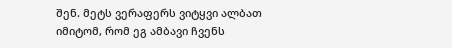შენ. მეტს ვერაფერს ვიტყვი ალბათ იმიტომ, რომ ეგ ამბავი ჩვენს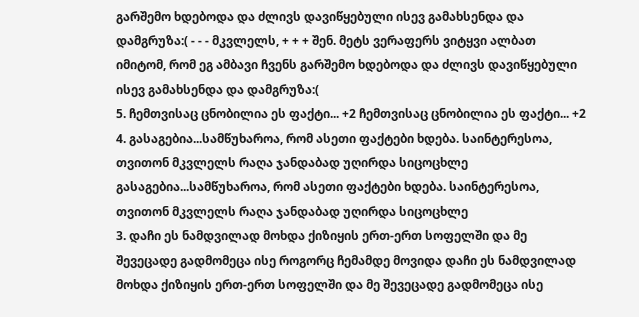გარშემო ხდებოდა და ძლივს დავიწყებული ისევ გამახსენდა და დამგრუზა:( - - - მკვლელს, + + + შენ. მეტს ვერაფერს ვიტყვი ალბათ იმიტომ, რომ ეგ ამბავი ჩვენს გარშემო ხდებოდა და ძლივს დავიწყებული ისევ გამახსენდა და დამგრუზა:(
5. ჩემთვისაც ცნობილია ეს ფაქტი... +2 ჩემთვისაც ცნობილია ეს ფაქტი... +2
4. გასაგებია...სამწუხაროა, რომ ასეთი ფაქტები ხდება. საინტერესოა, თვითონ მკვლელს რაღა ჯანდაბად უღირდა სიცოცხლე გასაგებია...სამწუხაროა, რომ ასეთი ფაქტები ხდება. საინტერესოა, თვითონ მკვლელს რაღა ჯანდაბად უღირდა სიცოცხლე
3. დაჩი ეს ნამდვილად მოხდა ქიზიყის ერთ-ერთ სოფელში და მე შევეცადე გადმომეცა ისე როგორც ჩემამდე მოვიდა დაჩი ეს ნამდვილად მოხდა ქიზიყის ერთ-ერთ სოფელში და მე შევეცადე გადმომეცა ისე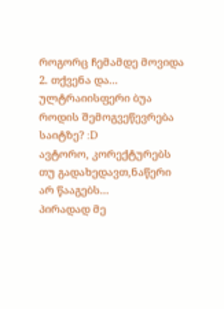როგორც ჩემამდე მოვიდა
2. თქვენა და... ულტრაიისფერი ბუა როდის შემოგვეწევრება საიტზე? :D
ავტორო, კორექტურებს თუ გადახედავთ,ნაწერი არ წააგებს...
პირადად მე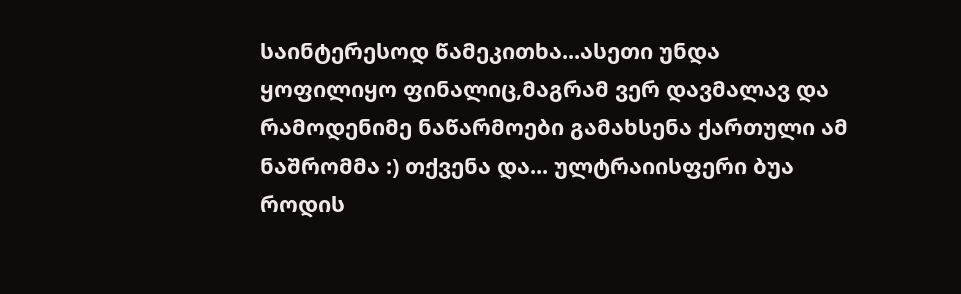საინტერესოდ წამეკითხა...ასეთი უნდა ყოფილიყო ფინალიც,მაგრამ ვერ დავმალავ და რამოდენიმე ნაწარმოები გამახსენა ქართული ამ ნაშრომმა :) თქვენა და... ულტრაიისფერი ბუა როდის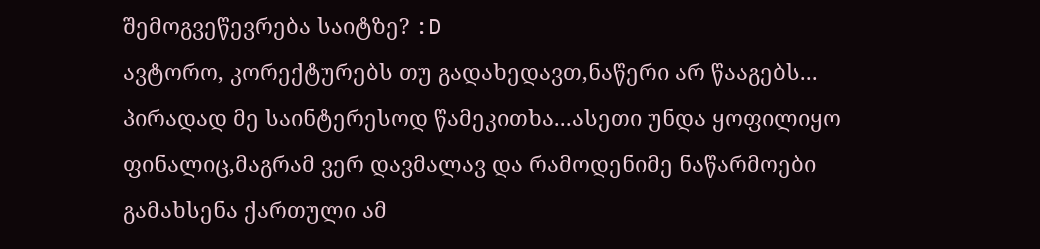შემოგვეწევრება საიტზე? :D
ავტორო, კორექტურებს თუ გადახედავთ,ნაწერი არ წააგებს...
პირადად მე საინტერესოდ წამეკითხა...ასეთი უნდა ყოფილიყო ფინალიც,მაგრამ ვერ დავმალავ და რამოდენიმე ნაწარმოები გამახსენა ქართული ამ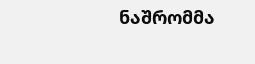ნაშრომმა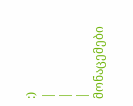:)
|
|
| მონაცემები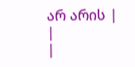არ არის |
|
|